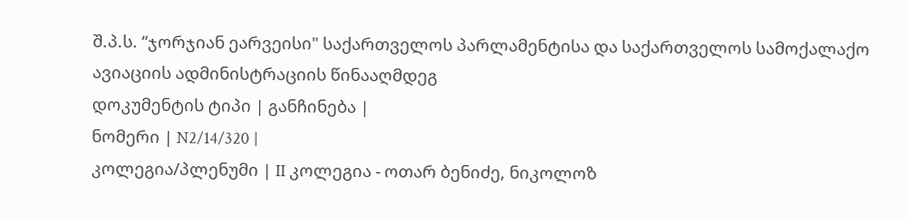შ.პ.ს. “ჯორჯიან ეარვეისი" საქართველოს პარლამენტისა და საქართველოს სამოქალაქო ავიაციის ადმინისტრაციის წინააღმდეგ
დოკუმენტის ტიპი | განჩინება |
ნომერი | N2/14/320 |
კოლეგია/პლენუმი | II კოლეგია - ოთარ ბენიძე, ნიკოლოზ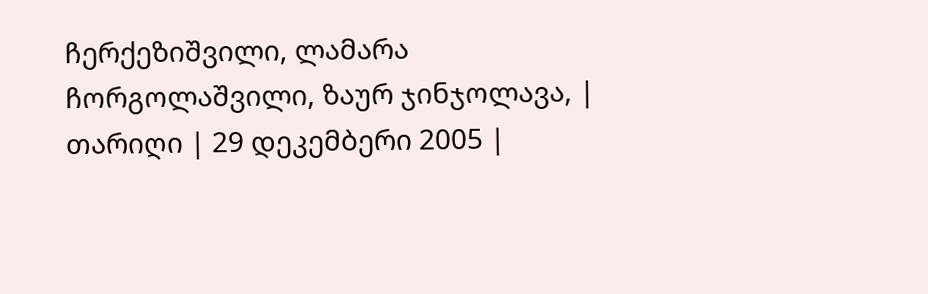ჩერქეზიშვილი, ლამარა ჩორგოლაშვილი, ზაურ ჯინჯოლავა, |
თარიღი | 29 დეკემბერი 2005 |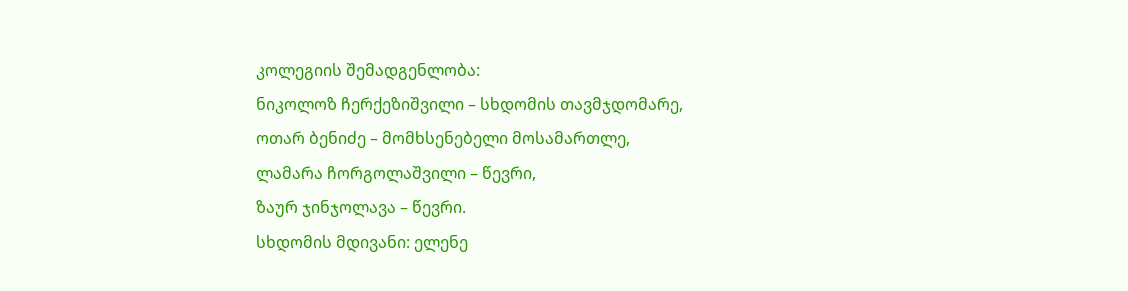კოლეგიის შემადგენლობა:
ნიკოლოზ ჩერქეზიშვილი – სხდომის თავმჯდომარე,
ოთარ ბენიძე – მომხსენებელი მოსამართლე,
ლამარა ჩორგოლაშვილი – წევრი,
ზაურ ჯინჯოლავა – წევრი.
სხდომის მდივანი: ელენე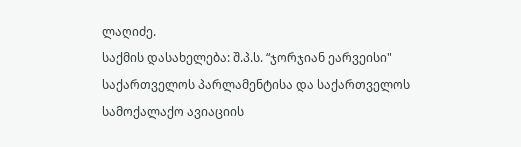ლაღიძე.
საქმის დასახელება: შ.პ.ს. “ჯორჯიან ეარვეისი" საქართველოს პარლამენტისა და საქართველოს სამოქალაქო ავიაციის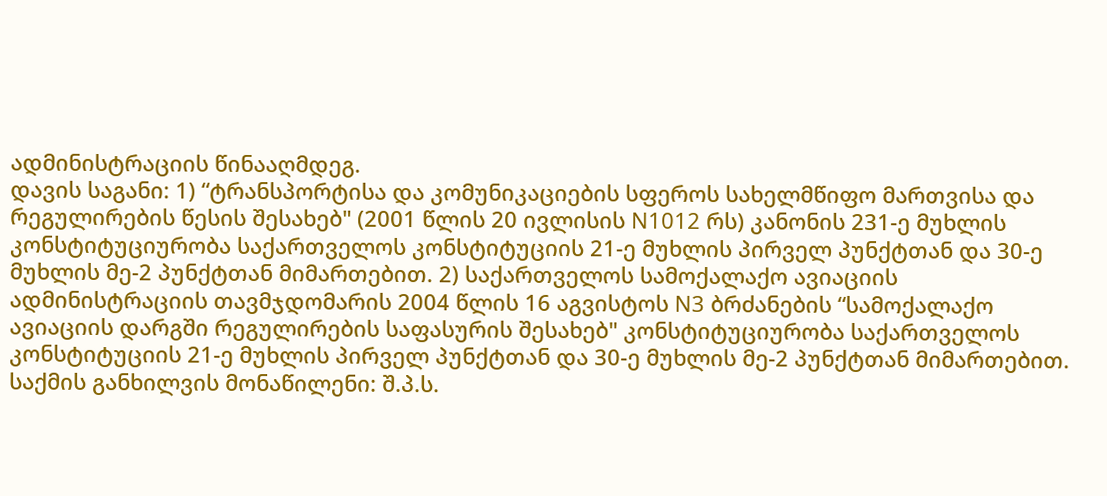ადმინისტრაციის წინააღმდეგ.
დავის საგანი: 1) “ტრანსპორტისა და კომუნიკაციების სფეროს სახელმწიფო მართვისა და რეგულირების წესის შესახებ" (2001 წლის 20 ივლისის N1012 რს) კანონის 231-ე მუხლის კონსტიტუციურობა საქართველოს კონსტიტუციის 21-ე მუხლის პირველ პუნქტთან და 30-ე მუხლის მე-2 პუნქტთან მიმართებით. 2) საქართველოს სამოქალაქო ავიაციის ადმინისტრაციის თავმჯდომარის 2004 წლის 16 აგვისტოს N3 ბრძანების “სამოქალაქო ავიაციის დარგში რეგულირების საფასურის შესახებ" კონსტიტუციურობა საქართველოს კონსტიტუციის 21-ე მუხლის პირველ პუნქტთან და 30-ე მუხლის მე-2 პუნქტთან მიმართებით.
საქმის განხილვის მონაწილენი: შ.პ.ს.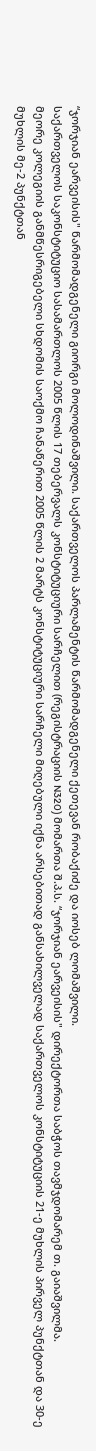“ჯორჯიან ეარვეისის" წარმომადგენელი გიორგი მოლოდინაშვილი. საქართველოს პარლამენტის წარმომადგენელი ქეთევან რობაქიძე და იოსებ ლომაშვილი.
საქართველოს საკონსტიტუციო სასამართლოს 2005 წლის 17 თებერვალს კონსტიტუციური სარჩელით (რეგისტრაციის N320) მომართა შ.პ.ს. “ჯორჯიან ეარვეისის" დირექტორთა საბჭოს თავმჯდომარემ თ. გაიაშვილმა.
მეორე კოლეგიის განმწესრიგებელი სხდომის საოქმო ჩანაწერით 2005 წლის 2 მარტს კონსტიტუციური სარჩელი მიღებული იქნა არსებითად განსახილველად საქართველოს კონსტიტუციის 21-ე მუხლის პირველ პუნქტთან და 30-ე მუხლის მე-2 პუნქტთან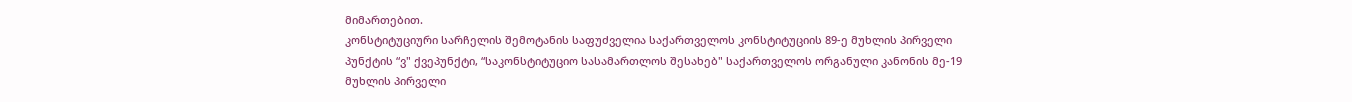მიმართებით.
კონსტიტუციური სარჩელის შემოტანის საფუძველია საქართველოს კონსტიტუციის 89-ე მუხლის პირველი პუნქტის “ვ" ქვეპუნქტი, “საკონსტიტუციო სასამართლოს შესახებ" საქართველოს ორგანული კანონის მე-19 მუხლის პირველი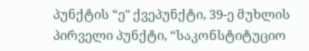პუნქტის “ე" ქვეპუნქტი, 39-ე მუხლის პირველი პუნქტი, “საკონსტიტუციო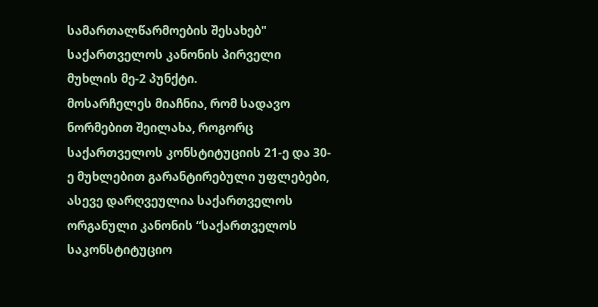სამართალწარმოების შესახებ" საქართველოს კანონის პირველი მუხლის მე-2 პუნქტი.
მოსარჩელეს მიაჩნია, რომ სადავო ნორმებით შეილახა, როგორც საქართველოს კონსტიტუციის 21-ე და 30-ე მუხლებით გარანტირებული უფლებები, ასევე დარღვეულია საქართველოს ორგანული კანონის “საქართველოს საკონსტიტუციო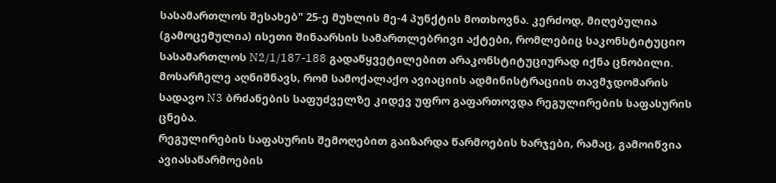სასამართლოს შესახებ" 25-ე მუხლის მე-4 პუნქტის მოთხოვნა. კერძოდ, მიღებულია (გამოცემულია) ისეთი შინაარსის სამართლებრივი აქტები, რომლებიც საკონსტიტუციო სასამართლოს N2/1/187-188 გადაწყვეტილებით არაკონსტიტუციურად იქნა ცნობილი.
მოსარჩელე აღნიშნავს, რომ სამოქალაქო ავიაციის ადმინისტრაციის თავმჯდომარის სადავო N3 ბრძანების საფუძველზე კიდევ უფრო გაფართოვდა რეგულირების საფასურის ცნება.
რეგულირების საფასურის შემოღებით გაიზარდა წარმოების ხარჯები, რამაც, გამოიწვია ავიასაწარმოების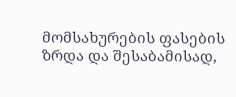მომსახურების ფასების ზრდა და შესაბამისად,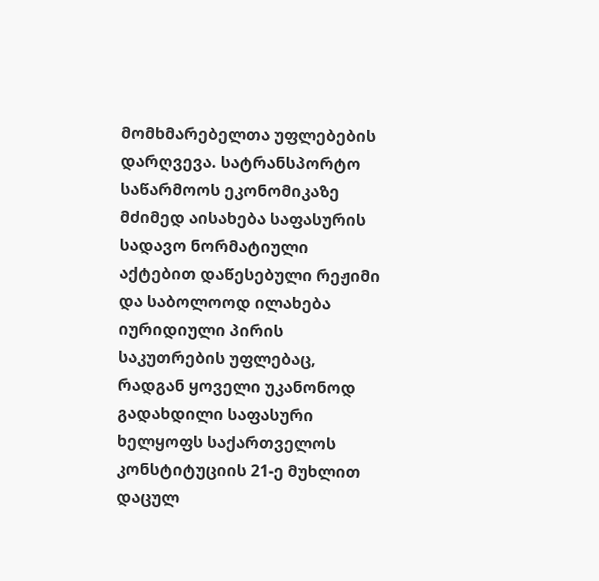მომხმარებელთა უფლებების დარღვევა. სატრანსპორტო საწარმოოს ეკონომიკაზე მძიმედ აისახება საფასურის სადავო ნორმატიული აქტებით დაწესებული რეჟიმი და საბოლოოდ ილახება იურიდიული პირის საკუთრების უფლებაც, რადგან ყოველი უკანონოდ გადახდილი საფასური ხელყოფს საქართველოს კონსტიტუციის 21-ე მუხლით დაცულ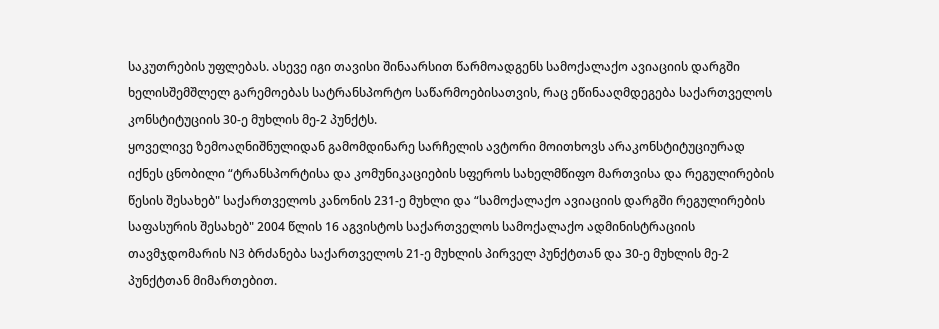საკუთრების უფლებას. ასევე იგი თავისი შინაარსით წარმოადგენს სამოქალაქო ავიაციის დარგში ხელისშემშლელ გარემოებას სატრანსპორტო საწარმოებისათვის, რაც ეწინააღმდეგება საქართველოს კონსტიტუციის 30-ე მუხლის მე-2 პუნქტს.
ყოველივე ზემოაღნიშნულიდან გამომდინარე სარჩელის ავტორი მოითხოვს არაკონსტიტუციურად იქნეს ცნობილი “ტრანსპორტისა და კომუნიკაციების სფეროს სახელმწიფო მართვისა და რეგულირების წესის შესახებ" საქართველოს კანონის 231-ე მუხლი და “სამოქალაქო ავიაციის დარგში რეგულირების საფასურის შესახებ" 2004 წლის 16 აგვისტოს საქართველოს სამოქალაქო ადმინისტრაციის თავმჯდომარის N3 ბრძანება საქართველოს 21-ე მუხლის პირველ პუნქტთან და 30-ე მუხლის მე-2 პუნქტთან მიმართებით.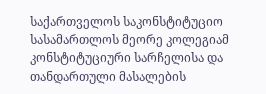საქართველოს საკონსტიტუციო სასამართლოს მეორე კოლეგიამ კონსტიტუციური სარჩელისა და თანდართული მასალების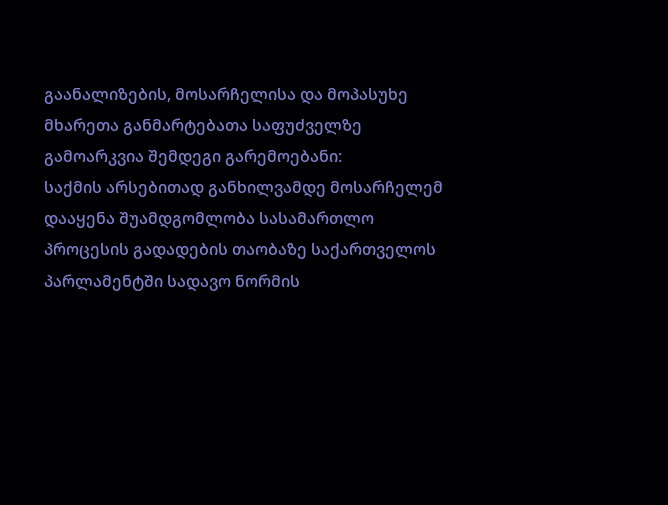გაანალიზების, მოსარჩელისა და მოპასუხე მხარეთა განმარტებათა საფუძველზე გამოარკვია შემდეგი გარემოებანი:
საქმის არსებითად განხილვამდე მოსარჩელემ დააყენა შუამდგომლობა სასამართლო პროცესის გადადების თაობაზე საქართველოს პარლამენტში სადავო ნორმის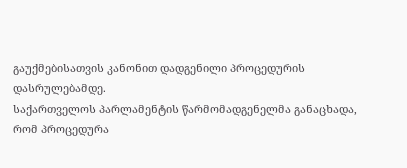გაუქმებისათვის კანონით დადგენილი პროცედურის დასრულებამდე.
საქართველოს პარლამენტის წარმომადგენელმა განაცხადა, რომ პროცედურა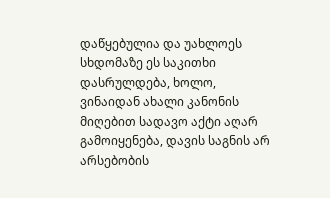დაწყებულია და უახლოეს სხდომაზე ეს საკითხი დასრულდება, ხოლო, ვინაიდან ახალი კანონის მიღებით სადავო აქტი აღარ გამოიყენება, დავის საგნის არ არსებობის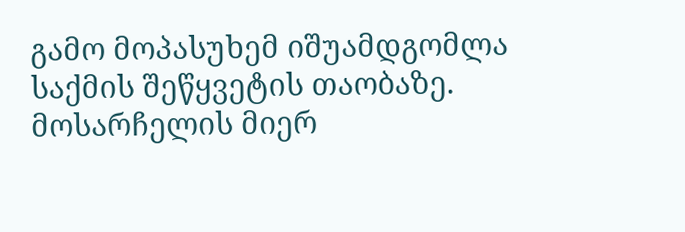გამო მოპასუხემ იშუამდგომლა საქმის შეწყვეტის თაობაზე.
მოსარჩელის მიერ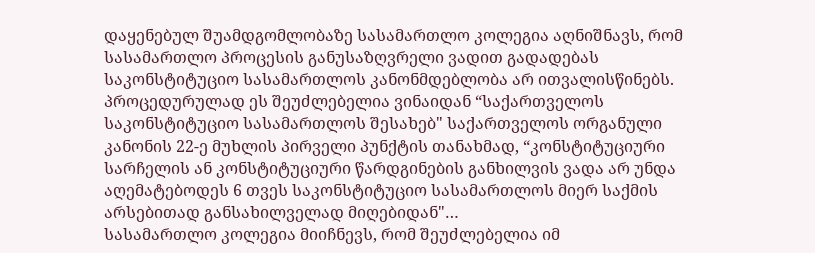დაყენებულ შუამდგომლობაზე სასამართლო კოლეგია აღნიშნავს, რომ სასამართლო პროცესის განუსაზღვრელი ვადით გადადებას საკონსტიტუციო სასამართლოს კანონმდებლობა არ ითვალისწინებს. პროცედურულად ეს შეუძლებელია ვინაიდან “საქართველოს საკონსტიტუციო სასამართლოს შესახებ" საქართველოს ორგანული კანონის 22-ე მუხლის პირველი პუნქტის თანახმად, “კონსტიტუციური სარჩელის ან კონსტიტუციური წარდგინების განხილვის ვადა არ უნდა აღემატებოდეს 6 თვეს საკონსტიტუციო სასამართლოს მიერ საქმის არსებითად განსახილველად მიღებიდან"…
სასამართლო კოლეგია მიიჩნევს, რომ შეუძლებელია იმ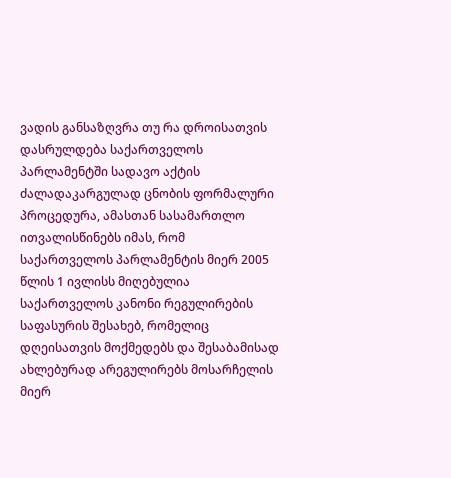ვადის განსაზღვრა თუ რა დროისათვის დასრულდება საქართველოს პარლამენტში სადავო აქტის ძალადაკარგულად ცნობის ფორმალური პროცედურა, ამასთან სასამართლო ითვალისწინებს იმას, რომ საქართველოს პარლამენტის მიერ 2005 წლის 1 ივლისს მიღებულია საქართველოს კანონი რეგულირების საფასურის შესახებ, რომელიც დღეისათვის მოქმედებს და შესაბამისად ახლებურად არეგულირებს მოსარჩელის მიერ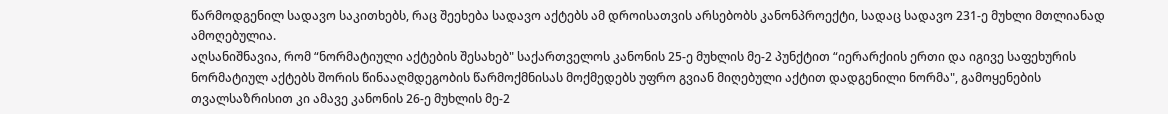წარმოდგენილ სადავო საკითხებს, რაც შეეხება სადავო აქტებს ამ დროისათვის არსებობს კანონპროექტი, სადაც სადავო 231-ე მუხლი მთლიანად ამოღებულია.
აღსანიშნავია, რომ “ნორმატიული აქტების შესახებ" საქართველოს კანონის 25-ე მუხლის მე-2 პუნქტით “იერარქიის ერთი და იგივე საფეხურის ნორმატიულ აქტებს შორის წინააღმდეგობის წარმოქმნისას მოქმედებს უფრო გვიან მიღებული აქტით დადგენილი ნორმა", გამოყენების თვალსაზრისით კი ამავე კანონის 26-ე მუხლის მე-2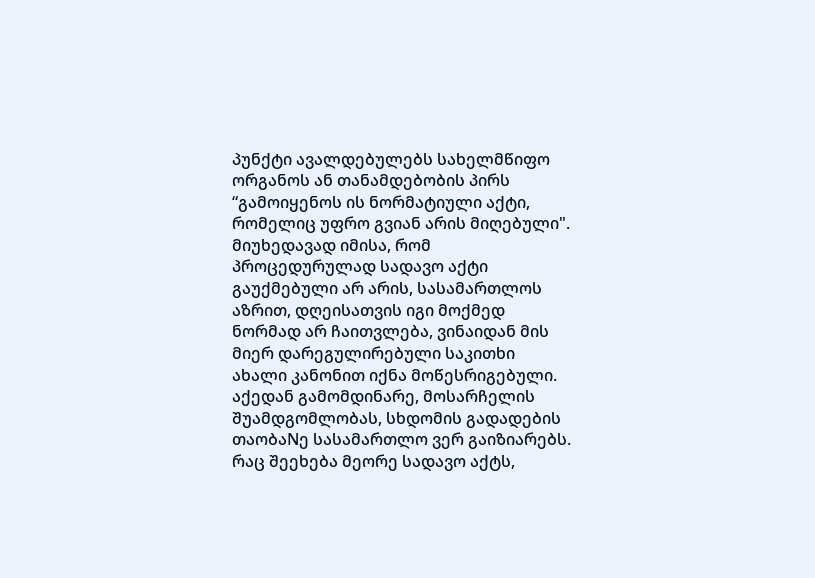პუნქტი ავალდებულებს სახელმწიფო ორგანოს ან თანამდებობის პირს “გამოიყენოს ის ნორმატიული აქტი, რომელიც უფრო გვიან არის მიღებული".
მიუხედავად იმისა, რომ პროცედურულად სადავო აქტი გაუქმებული არ არის, სასამართლოს აზრით, დღეისათვის იგი მოქმედ ნორმად არ ჩაითვლება, ვინაიდან მის მიერ დარეგულირებული საკითხი ახალი კანონით იქნა მოწესრიგებული. აქედან გამომდინარე, მოსარჩელის შუამდგომლობას, სხდომის გადადების თაობაNე სასამართლო ვერ გაიზიარებს.
რაც შეეხება მეორე სადავო აქტს,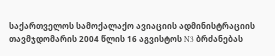საქართველოს სამოქალაქო ავიაციის ადმინისტრაციის თავმჯდომარის 2004 წლის 16 აგვისტოს N3 ბრძანებას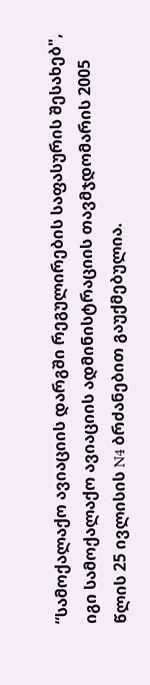“სამოქალაქო ავიაციის დარგში რეგულირების საფასურის შესახებ", იგი სამოქალაქო ავიაციის ადმინისტრაციის თავმჯდომარის 2005 წლის 25 ივლისის N4 ბრძანებით გაუქმებულია.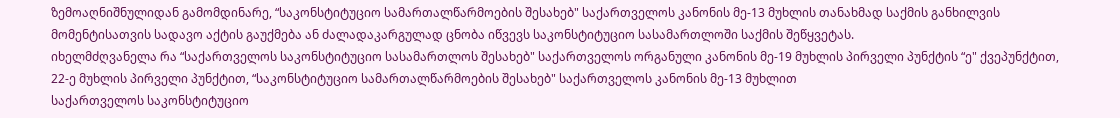ზემოაღნიშნულიდან გამომდინარე, “საკონსტიტუციო სამართალწარმოების შესახებ" საქართველოს კანონის მე-13 მუხლის თანახმად საქმის განხილვის მომენტისათვის სადავო აქტის გაუქმება ან ძალადაკარგულად ცნობა იწვევს საკონსტიტუციო სასამართლოში საქმის შეწყვეტას.
იხელმძღვანელა რა “საქართველოს საკონსტიტუციო სასამართლოს შესახებ" საქართველოს ორგანული კანონის მე-19 მუხლის პირველი პუნქტის “ე" ქვეპუნქტით, 22-ე მუხლის პირველი პუნქტით, “საკონსტიტუციო სამართალწარმოების შესახებ" საქართველოს კანონის მე-13 მუხლით
საქართველოს საკონსტიტუციო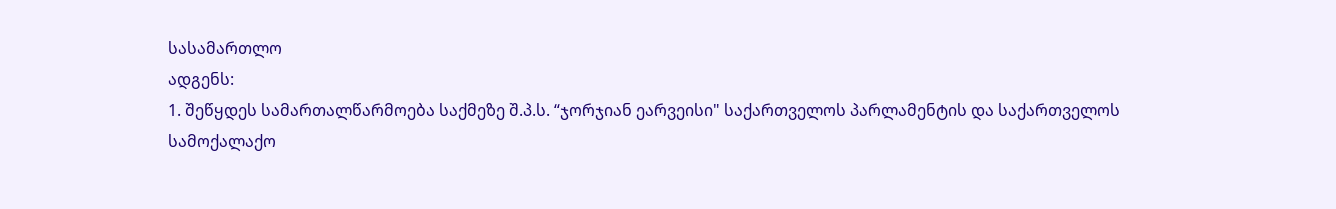სასამართლო
ადგენს:
1. შეწყდეს სამართალწარმოება საქმეზე შ.პ.ს. “ჯორჯიან ეარვეისი" საქართველოს პარლამენტის და საქართველოს სამოქალაქო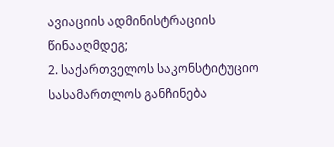ავიაციის ადმინისტრაციის წინააღმდეგ;
2. საქართველოს საკონსტიტუციო სასამართლოს განჩინება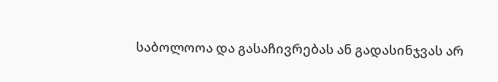საბოლოოა და გასაჩივრებას ან გადასინჯვას არ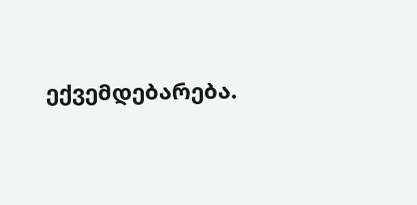ექვემდებარება.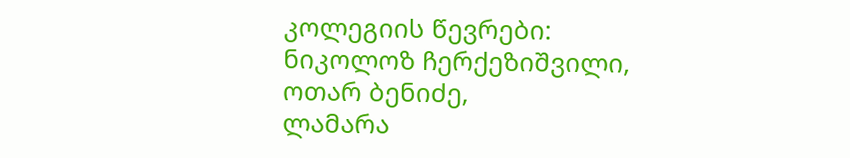კოლეგიის წევრები:
ნიკოლოზ ჩერქეზიშვილი,
ოთარ ბენიძე,
ლამარა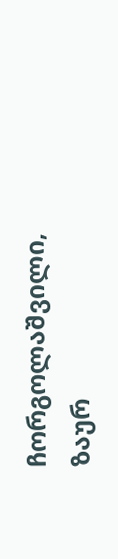ჩორგოლაშვილი,
ზაურ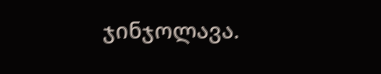ჯინჯოლავა.